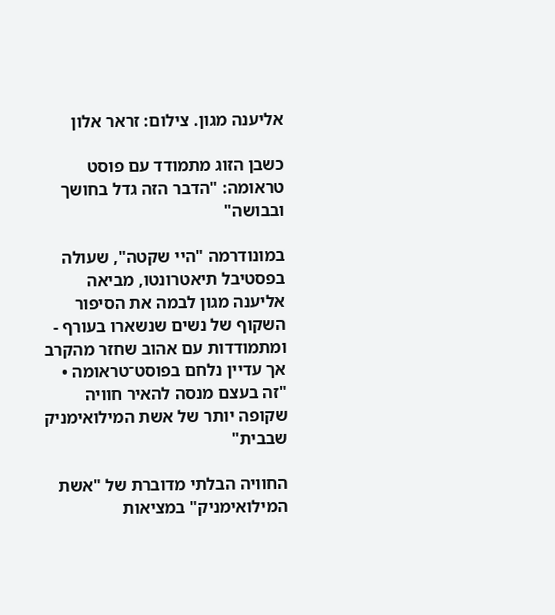אליענה מגון. צילום: זראר אלון

כשבן הזוג מתמודד עם פוסט טראומה: "הדבר הזה גדל בחושך ובבושה"

במונודרמה "היי שקטה", שעולה בפסטיבל תיאטרונטו, מביאה אליענה מגון לבמה את הסיפור השקוף של נשים שנשארו בעורף - ומתמודדות עם אהוב שחזר מהקרב אך עדיין נלחם בפוסט־טראומה • "זה בעצם מנסה להאיר חוויה שקופה יותר של אשת המילואימניק שבבית"

החוויה הבלתי מדוברת של "אשת המילואימניק" במציאות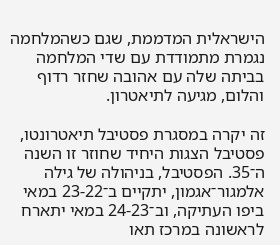הישראלית המדממת, שגם כשהמלחמה נגמרת מתמודדת עם שדי המלחמה בביתה שלה עם אהובה שחזר רדוף והלום, מגיעה לתיאטרון.

זה יקרה במסגרת פסטיבל תיאטרונטו, פסטיבל הצגות היחיד שחוזר זו השנה ה־35. הפסטיבל, בניהולה של גילה אלמגור־אגמון, יתקיים ב־23-22 במאי ביפו העתיקה, וב־24-23 במאי יתארח לראשונה במרכז תאו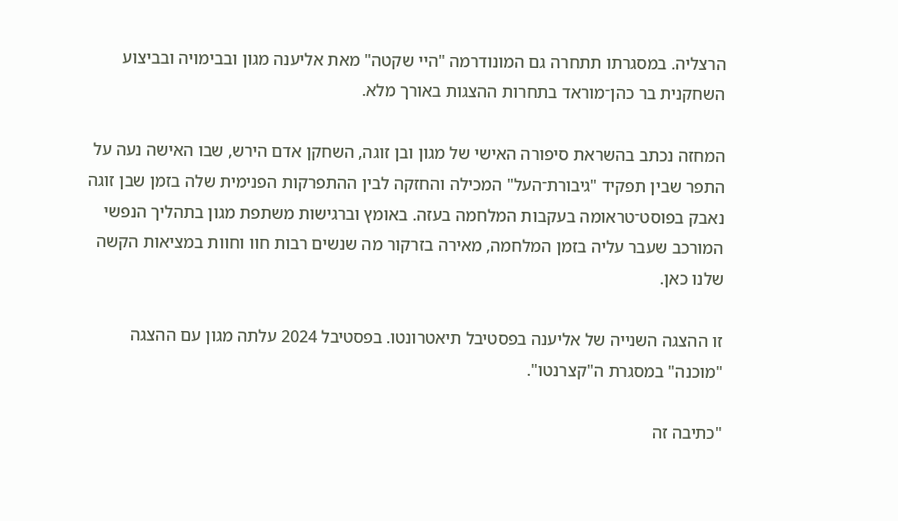הרצליה. במסגרתו תתחרה גם המונודרמה "היי שקטה" מאת אליענה מגון ובבימויה ובביצוע השחקנית בר כהן־מוראד בתחרות ההצגות באורך מלא.

המחזה נכתב בהשראת סיפורה האישי של מגון ובן זוגה, השחקן אדם הירש, שבו האישה נעה על התפר שבין תפקיד "גיבורת־העל" המכילה והחזקה לבין ההתפרקות הפנימית שלה בזמן שבן זוגה נאבק בפוסט־טראומה בעקבות המלחמה בעזה. באומץ וברגישות משתפת מגון בתהליך הנפשי המורכב שעבר עליה בזמן המלחמה, מאירה בזרקור מה שנשים רבות חוו וחוות במציאות הקשה שלנו כאן.

זו ההצגה השנייה של אליענה בפסטיבל תיאטרונטו. בפסטיבל 2024 עלתה מגון עם ההצגה "מוכנה" במסגרת ה"קצרנטו".

"כתיבה זה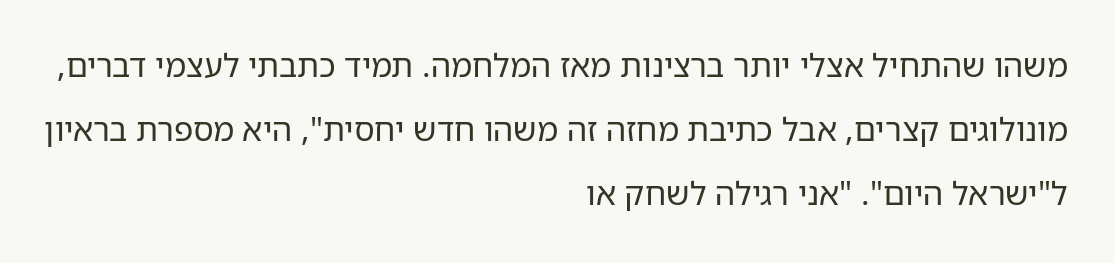משהו שהתחיל אצלי יותר ברצינות מאז המלחמה. תמיד כתבתי לעצמי דברים, מונולוגים קצרים, אבל כתיבת מחזה זה משהו חדש יחסית", היא מספרת בראיון ל"ישראל היום". "אני רגילה לשחק או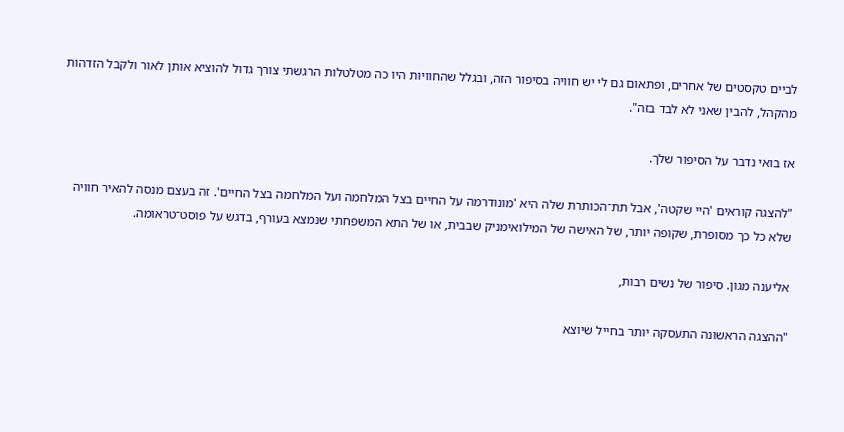לביים טקסטים של אחרים, ופתאום גם לי יש חוויה בסיפור הזה, ובגלל שהחוויות היו כה מטלטלות הרגשתי צורך גדול להוציא אותן לאור ולקבל הזדהות מהקהל, להבין שאני לא לבד בזה".

אז בואי נדבר על הסיפור שלך.

"להצגה קוראים 'היי שקטה', אבל תת־הכותרת שלה היא 'מונודרמה על החיים בצל המלחמה ועל המלחמה בצל החיים'. זה בעצם מנסה להאיר חוויה שלא כל כך מסופרת, שקופה יותר, של האישה של המילואימניק שבבית, או של התא המשפחתי שנמצא בעורף, בדגש על פוסט־טראומה.

אליענה מגון. סיפור של נשים רבות,

"ההצגה הראשונה התעסקה יותר בחייל שיוצא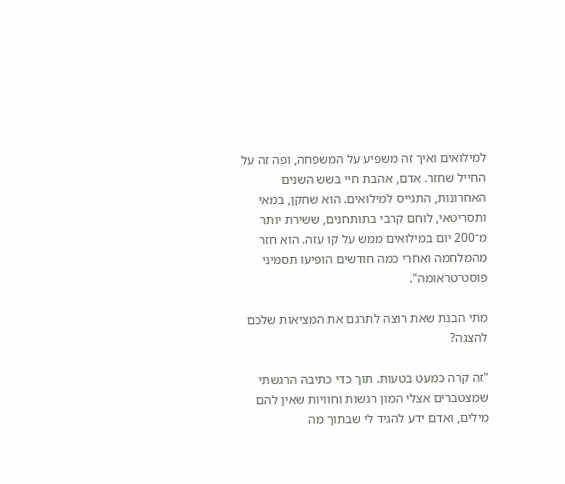למילואים ואיך זה משפיע על המשפחה, ופה זה על החייל שחזר. אדם, אהבת חיי בשש השנים האחרונות, התגייס למילואים. הוא שחקן, במאי ותסריטאי, לוחם קרבי בתותחנים, ששירת יותר מ־200 יום במילואים ממש על קו עזה. הוא חזר מהמלחמה ואחרי כמה חודשים הופיעו תסמיני פוסט־טראומה".

מתי הבנת שאת רוצה לתרגם את המציאות שלכם להצגה?

"זה קרה כמעט בטעות. תוך כדי כתיבה הרגשתי שמצטברים אצלי המון רגשות וחוויות שאין להם מילים, ואדם ידע להגיד לי שבתוך מה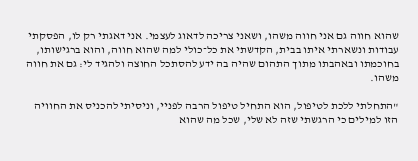שהוא חווה גם אני חווה משהו, ושאני צריכה לדאוג לעצמי. אני דאגתי רק לו, הפסקתי עבודות ונשארתי איתו בבית, הקדשתי את כל־כולי למה שהוא חווה, והוא ברגישותו, בחוכמתו ובאהבתו מתוך התהום שהיה בה ידע להסתכל החוצה ולהגיד לי: גם את חווה משהו.

"התחלתי ללכת לטיפול, הוא התחיל טיפול הרבה לפניי, וניסיתי להכניס את החוויה הזו למילים כי הרגשתי שזה לא שלי, שכל מה שהוא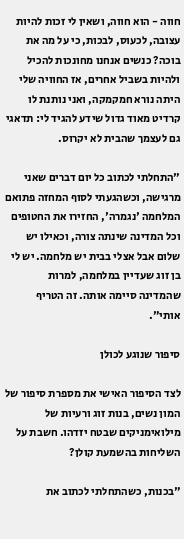חווה - הוא חווה, ושאין לי זכות להיות עצובה, לכעוס, לבכות, כי על מה את בוכה? כנשים אנחנו מחונכות להכיל ולהיות בשביל אחרים, אז החוויה שלי היתה נורא חמקמקה, ואני נותנת לו קרדיט מאוד גדול שידע להגיד לי: תדאגי גם לעצמך שהבית לא יקרוס.

"התחלתי לכתוב כל יום דברים שאני מרגישה, וכשהגעתי לסוף המחזה פתואם המלחמה 'נגמרה', החזירו את החטופים וכל המדינה שינתה צורה, וכאילו יש שלום אבל אצלי בבית יש מלחמה. יש לי בן זוג שעדיין במלחמה, למרות שהמדינה סיימה אותה. זה הטריף אותי".

סיפור שנוגע לכולן

לצד הסיפור האישי את מספרת סיפור של המון נשים, בנות זוג ורעיות של מילואימניקים שבטח יזדהו. חשבת על השליחות בהשמעת קולן?

"בכנות, כשהתחלתי לכתוב את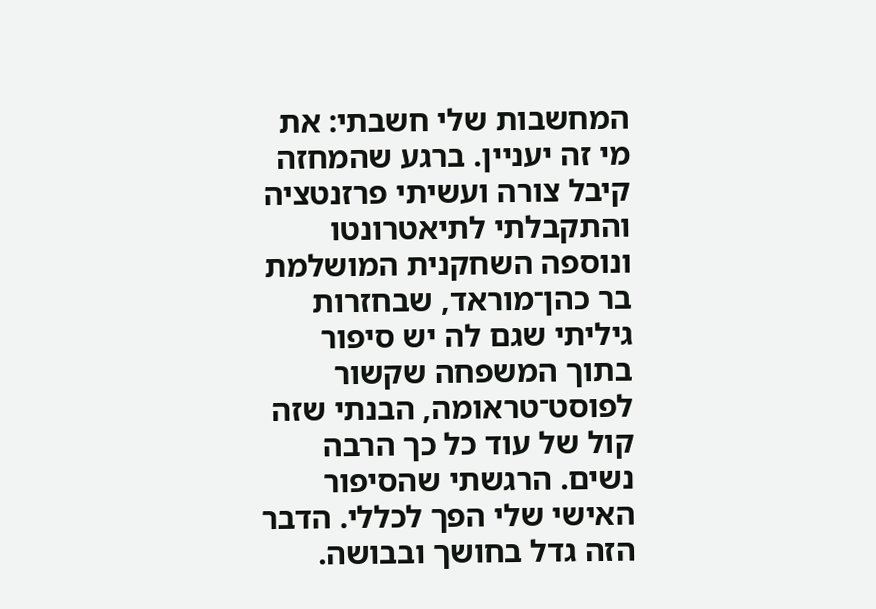המחשבות שלי חשבתי: את מי זה יעניין. ברגע שהמחזה קיבל צורה ועשיתי פרזנטציה והתקבלתי לתיאטרונטו ונוספה השחקנית המושלמת בר כהן־מוראד, שבחזרות גיליתי שגם לה יש סיפור בתוך המשפחה שקשור לפוסט־טראומה, הבנתי שזה קול של עוד כל כך הרבה נשים. הרגשתי שהסיפור האישי שלי הפך לכללי. הדבר הזה גדל בחושך ובבושה.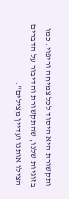ותקשורת היא היסוד לכל צמיחה וריפוי. כמו בזוגיות שלנו, שהתקשורת והדיבור על הדברים הצילו אותנו ועדיין מצילים".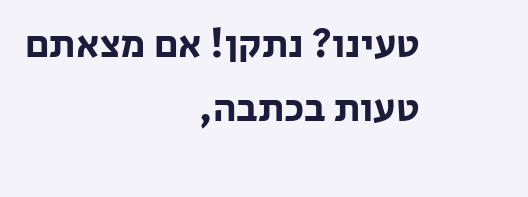טעינו? נתקן! אם מצאתם טעות בכתבה,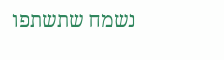נשמח שתשתפו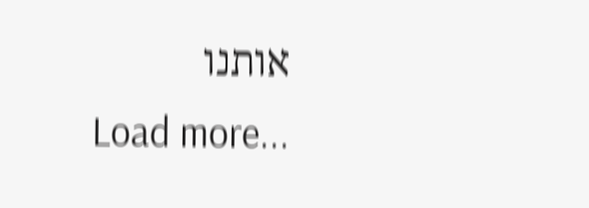אותנו
Load more...